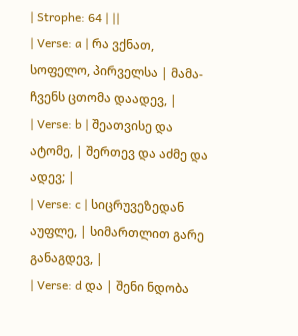| Strophe: 64 | ||
| Verse: a | რა ვქნათ, სოფელო, პირველსა | მამა-ჩვენს ცთომა დაადევ, |
| Verse: b | შეათვისე და ატომე, | შერთევ და აძმე და ადევ; |
| Verse: c | სიცრუვეზედან აუფლე, | სიმართლით გარე განაგდევ, |
| Verse: d და | შენი ნდობა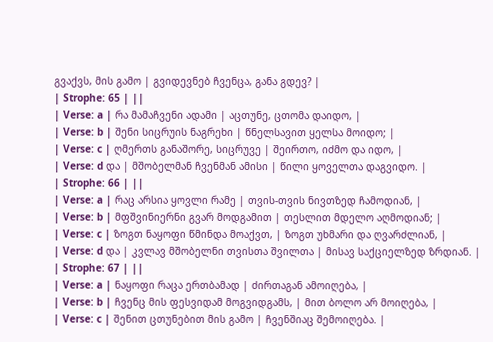გვაქვს, მის გამო | გვიდევნებ ჩვენცა, განა გდევ? |
| Strophe: 65 | ||
| Verse: a | რა მამაჩვენი ადამი | აცთუნე, ცთომა დაიდო, |
| Verse: b | შენი სიცრუის ნაგრეხი | წნელსავით ყელსა მოიდო; |
| Verse: c | ღმერთს განაშორე, სიცრუვე | შეირთო, იძმო და იდო, |
| Verse: d და | მშობელმან ჩვენმან ამისი | წილი ყოველთა დაგვიდო. |
| Strophe: 66 | ||
| Verse: a | რაც არსია ყოვლი რამე | თვის-თვის ნივთზედ ჩამოდიან, |
| Verse: b | მფშვინიერნი გვარ მოდგამით | თესლით მდელო აღმოდიან; |
| Verse: c | ზოგთ ნაყოფი წმინდა მოაქვთ, | ზოგთ უხმარი და ღვარძლიან, |
| Verse: d და | კვლავ მშობელნი თვისთა შვილთა | მისავ საქციელზედ ზრდიან. |
| Strophe: 67 | ||
| Verse: a | ნაყოფი რაცა ერთბამად | ძირთაგან ამოიღება, |
| Verse: b | ჩვენც მის ფესვიდამ მოგვიდგამს, | მით ბოლო არ მოიღება, |
| Verse: c | შენით ცთუნებით მის გამო | ჩვენშიაც შემოიღება. |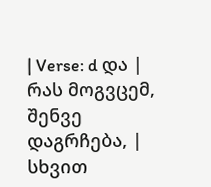| Verse: d და | რას მოგვცემ, შენვე დაგრჩება, | სხვით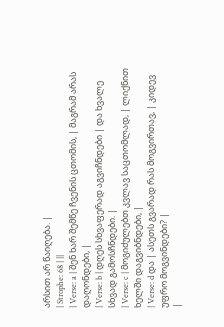არსით არ წაიღება. |
| Strophe: 68 | ||
| Verse: a | შენ ხარ შემწე ჩვენის ცთომის, | მაგრამ არას დაღონდები, |
| Verse: b | დღეს სხვაფერად აგვიჩნდები | და ხვალე სხვად გამოსჩნდები. |
| Verse: c | მოგიძულებთ კვლავ საცთომლად, | ლიქნით ხელში დაგვიბნდები, |
| Verse: d და | ასეთს გვარად რას მოგვირთავ, | კიდევ უფრო მოგვინდები? |
|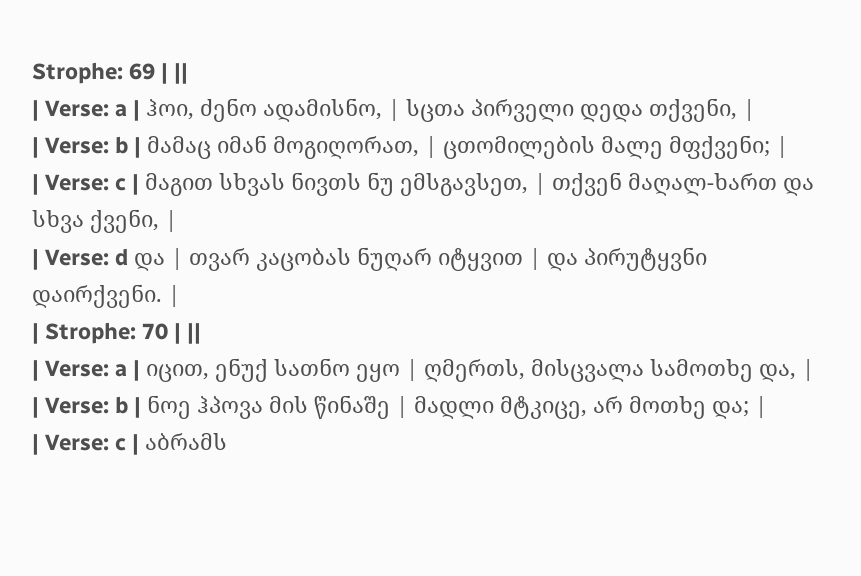Strophe: 69 | ||
| Verse: a | ჰოი, ძენო ადამისნო, | სცთა პირველი დედა თქვენი, |
| Verse: b | მამაც იმან მოგიღორათ, | ცთომილების მალე მფქვენი; |
| Verse: c | მაგით სხვას ნივთს ნუ ემსგავსეთ, | თქვენ მაღალ-ხართ და სხვა ქვენი, |
| Verse: d და | თვარ კაცობას ნუღარ იტყვით | და პირუტყვნი დაირქვენი. |
| Strophe: 70 | ||
| Verse: a | იცით, ენუქ სათნო ეყო | ღმერთს, მისცვალა სამოთხე და, |
| Verse: b | ნოე ჰპოვა მის წინაშე | მადლი მტკიცე, არ მოთხე და; |
| Verse: c | აბრამს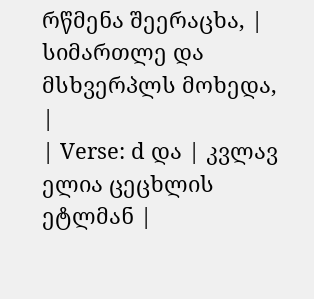რწმენა შეერაცხა, | სიმართლე და მსხვერპლს მოხედა, |
| Verse: d და | კვლავ ელია ცეცხლის ეტლმან |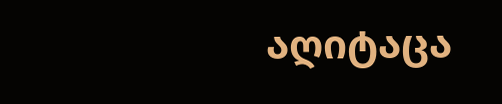აღიტაცა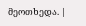მეოთხედა. |